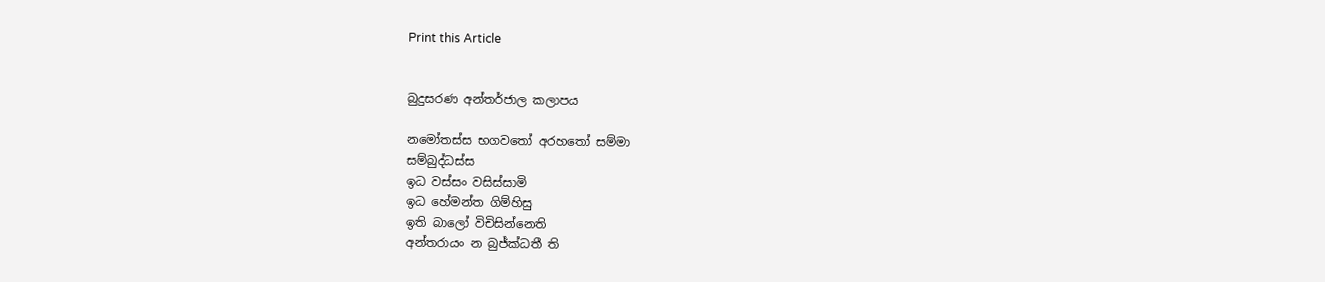Print this Article


බුදුසරණ අන්තර්ජාල කලාපය

නමෝතස්ස භගවතෝ අරහතෝ සම්මා
සම්බුද්ධස්ස
ඉධ වස්සං වසිස්සාමි
ඉධ හේමන්ත ගිම්හිසු
ඉති බාලෝ විචිසින්නෙති
අන්තරායං න බුජ්ක්‍ධතී ති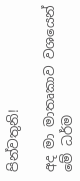පින්වතුනි!

අද මා මාතෘකාව වශයෙන් මේ ධර්ම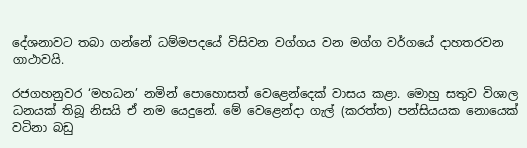දේශනාවට තබා ගන්නේ ධම්මපදයේ විසිවන වග්ගය වන මග්ග වර්ගයේ දාහතරවන ගාථාවයි.

රජගහනුවර ‘මහධන’ නමින් පොහොසත් වෙළෙන්දෙක් වාසය කළා. මොහු සතුව විශාල ධනයක් තිබූ නිසයි ඒ නම යෙදුනේ. මේ වෙළෙන්දා ගැල් (කරත්ත) පන්සියයක නොයෙක් වටිනා බඩු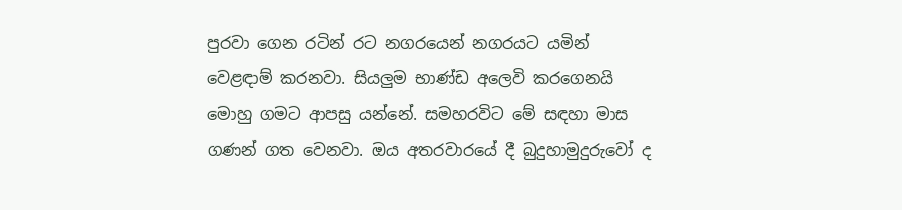පුරවා ගෙන රටින් රට නගරයෙන් නගරයට යමින් වෙළඳාම් කරනවා. සියලුම භාණ්ඩ අලෙවි කරගෙනයි මොහු ගමට ආපසු යන්නේ. සමහරවිට මේ සඳහා මාස ගණන් ගත වෙනවා. ඔය අතරවාරයේ දී බුදුහාමුදුරුවෝ ද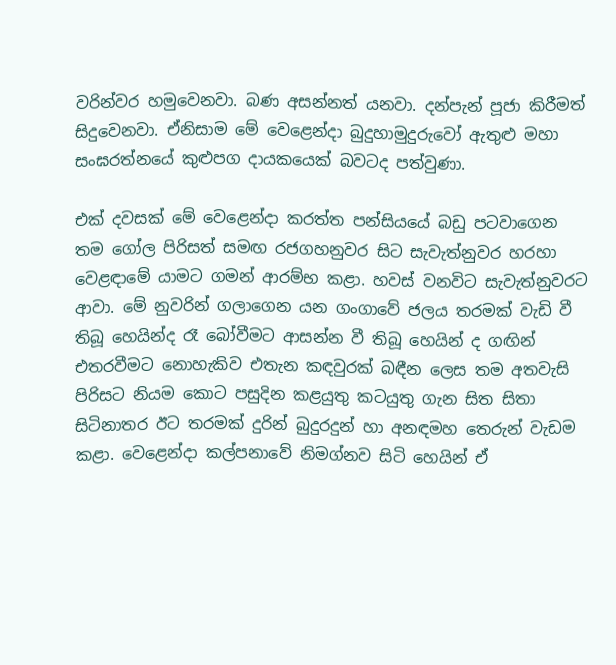වරින්වර හමුවෙනවා. බණ අසන්නත් යනවා. දන්පැන් පූජා කිරීමත් සිදුවෙනවා. ඒනිසාම මේ වෙළෙන්දා බුදුහාමුදුරුවෝ ඇතුළු මහා සංඝරත්නයේ කුළුපග දායකයෙක් බවටද පත්වුණා.

එක් දවසක් මේ වෙළෙන්දා කරත්ත පන්සියයේ බඩු පටවාගෙන තම ගෝල පිරිසත් සමඟ රජගහනුවර සිට සැවැත්නුවර හරහා වෙළඳාමේ යාමට ගමන් ආරම්භ කළා. හවස් වනවිට සැවැත්නුවරට ආවා. මේ නුවරින් ගලාගෙන යන ගංගාවේ ජලය තරමක් වැඩි වී තිබූ හෙයින්ද රෑ බෝවීමට ආසන්න වී තිබූ හෙයින් ද ගඟින් එතරවීමට නොහැකිව එතැන කඳවුරක් බඳීන ලෙස තම අතවැසි පිරිසට නියම කොට පසුදින කළයුතු කටයුතු ගැන සිත සිතා සිටිනාතර ඊට තරමක් දුරින් බුදුරදුන් හා අනඳමහ තෙරුන් වැඩම කළා. වෙළෙන්දා කල්පනාවේ නිමග්නව සිටි හෙයින් ඒ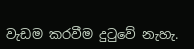වැඩම කරවීම දුටුවේ නැහැ.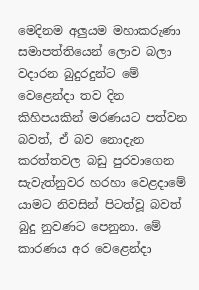මෙදිනම අලුයම මහාකරුණා සමාපත්තියෙන් ලොව බලා වදාරන බුදුරදුන්ට මේ වෙළෙන්දා තව දින කිහිපයකින් මරණයට පත්වන බවත්, ඒ බව නොදැන කරත්තවල බඩු පුරවාගෙන සැවැත්නුවර හරහා වෙළදාමේ යාමට නිවසින් පිටත්වූ බවත් බුදු නුවණට පෙනුනා. මේ කාරණය අර වෙළෙන්දා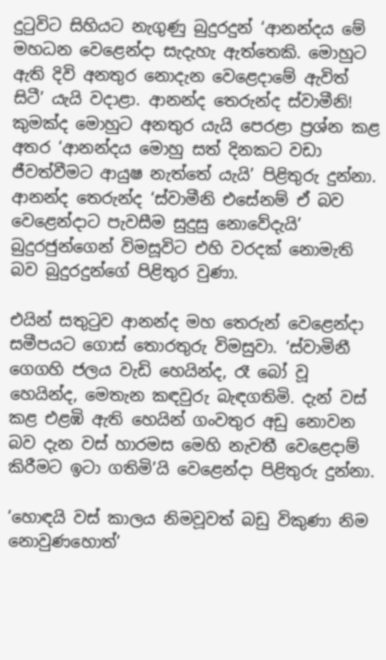දුටුවිට සිහියට නැගුණු බුදුරදුන් ‘ආනන්දය මේ මහධන වෙළෙන්දා සැදැහැ ඇත්තෙකි. මොහුට ඇති දිවි අනතුර නොදැන වෙළෙදාමේ ඇවිත් සිටී’ යැයි වදාළා. ආනන්ද තෙරුන්ද ස්වාමීනි! කුමක්ද මොහුට අනතුර යැයි පෙරළා ප්‍රශ්න කළ අතර ‘ආනන්දය මොහු සත් දිනකට වඩා ජීවත්වීමට ආයුෂ නැත්තේ යැයි’ පිළිතුරු දුන්නා. ආනන්ද තෙරුන්ද ‘ස්වාමීනි එසේනම් ඒ බව වෙළෙන්දාට පැවසීම සුදුසු නොවේදැයි’ බුදුරජුන්ගෙන් විමසූවිට එහි වරදක් නොමැති බව බුදුරදුන්ගේ පිළිතුර වුණා.

එයින් සතුටුව ආනන්ද මහ තෙරුන් වෙළෙන්දා සමීපයට ගොස් තොරතුරු විමසුවා. ‘ස්වාමිනී ගෙගහි ජලය වැඩි හෙයින්ද, රෑ බෝ වූ හෙයින්ද, මෙතැන කඳවුරු බැඳගතිමි. දැන් වස් කළ එළඹි ඇති හෙයින් ගංවතුර අඩු නොවන බව දැන වස් හාරමස මෙහි නැවතී වෙළෙදාම් කිරීමට ඉටා ගතිමි’යි වෙළෙන්දා පිළිතුරු දුන්නා.

‘හොඳයි වස් කාලය නිමවූවත් බඩු විකුණා නිම නොවුණහොත්’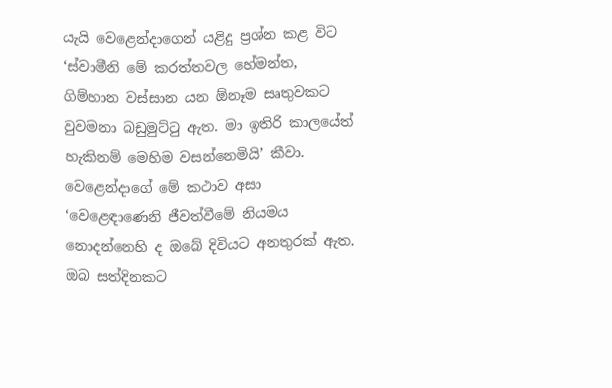යැයි වෙළෙන්දාගෙන් යළිදු ප්‍රශ්න කළ විට ‘ස්වාමීනි මේ කරත්තවල හේමන්ත, ගිම්හාන වස්සාන යන ඕනෑම සෘතුවකට වුවමනා බඩුමුට්ටු ඇත. මා ඉතිරි කාලයේත් හැකිනම් මෙහිම වසන්නෙමියි’ කීවා. වෙළෙන්දාගේ මේ කථාව අසා ‘වෙළෙඳාණෙනි ජීවත්වීමේ නියමය නොදන්නෙහි ද ඔබේ දිවියට අනතුරක් ඇත. ඔබ සත්දිනකට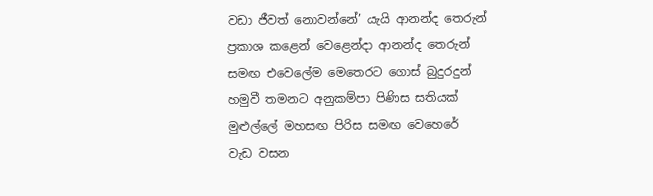වඩා ජීවත් නොවන්නේ’ යැයි ආනන්ද තෙරුන් ප්‍රකාශ කළෙන් වෙළෙන්දා ආනන්ද තෙරුන් සමඟ එවෙලේම මෙතෙරට ගොස් බුදුරදුන් හමුවී තමනට අනුකම්පා පිණිස සතියක් මුළුල්ලේ මහසඟ පිරිස සමඟ වෙහෙරේ වැඩ වසන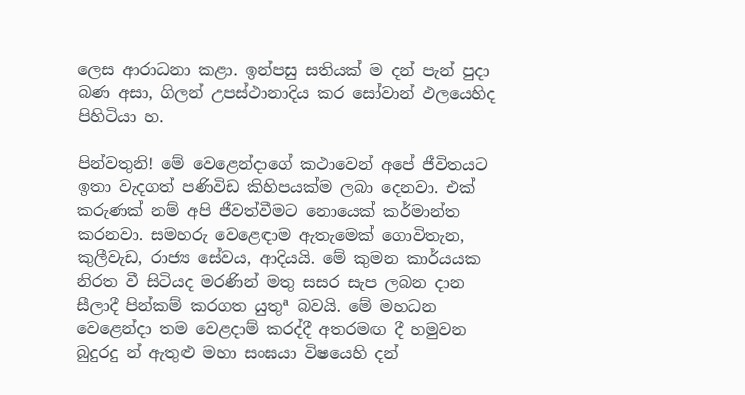ලෙස ආරාධනා කළා. ඉන්පසු සතියක් ම දන් පැන් පුදා බණ අසා, ගිලන් උපස්ථානාදිය කර සෝවාන් ඵලයෙහිද පිහිටියා හ.

පින්වතුනි! මේ වෙළෙන්දාගේ කථාවෙන් අපේ ජීවිතයට ඉතා වැදගත් පණිවිඩ කිහිපයක්ම ලබා දෙනවා. එක් කරුණක් නම් අපි ජීවත්වීමට නොයෙක් කර්මාන්ත කරනවා. සමහරු වෙළෙඳාම ඇතැමෙක් ගොවිතැන, කුලීවැඩ, රාජ්‍ය සේවය, ආදියයි. මේ කුමන කාර්යයක නිරත වී සිටියද මරණින් මතු සසර සැප ලබන දාන සීලාදී පින්කම් කරගත යුතුª බවයි. මේ මහධන වෙළෙන්දා තම වෙළදාම් කරද්දී අතරමඟ දී හමුවන බුදුරදු න් ඇතුළු මහා සංඝයා විෂයෙහි දන්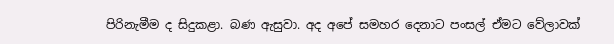පිරිනැමීම ද සිදුකළා. බණ ඇසුවා. අද අපේ සමහර දෙනාට පංසල් ඒමට වේලාවක්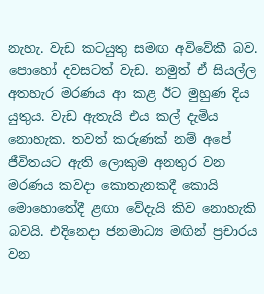නැහැ. වැඩ කටයුතු සමඟ අවිවේකී බව. පොහෝ දවසටත් වැඩ. නමුත් ඒ සියල්ල අතහැර මරණය ආ කළ ඊට මුහුණ දිය යුතුය. වැඩ ඇතැයි එය කල් දැමිය නොහැක. තවත් කරුණක් නම් අපේ ජීවිතයට ඇති ලොකුම අනතුර වන මරණය කවදා කොතැනකදී කොයි මොහොතේදී ළඟා වේදැයි කිව නොහැකි බවයි. එදිනෙදා ජනමාධ්‍ය මඟින් ප්‍රචාරය වන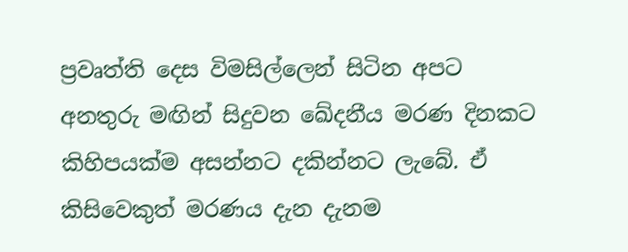ප්‍රවෘත්ති දෙස විමසිල්ලෙන් සිටින අපට අනතුරු මඟින් සිදුවන ඛේදනීය මරණ දිනකට කිහිපයක්ම අසන්නට දකින්නට ලැබේ. ඒ කිසිවෙකුත් මරණය දැන දැනම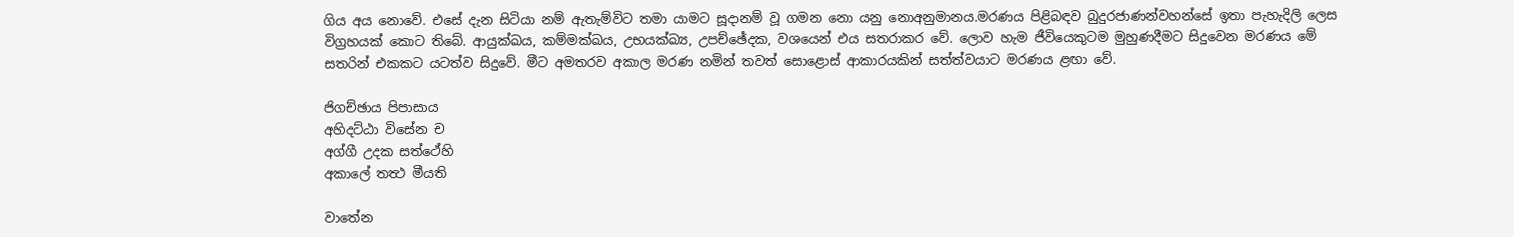ගිය අය නොවේ. එසේ දැන සිටියා නම් ඇතැම්විට තමා යාමට සූදානම් වූ ගමන නො යනු නොඅනුමානය.මරණය පිළිබඳව බුදුරජාණන්වහන්සේ ඉතා පැහැදිලි ලෙස විග්‍රහයක් කොට තිබේ. ආයුක්ඛය, කම්මක්ඛය, උභයක්ඛ්‍ය, උපච්ඡේදක, වශයෙන් එය සතරාකර වේ. ලොව හැම ජීවියෙකුටම මුහුණදීමට සිදුවෙන මරණය මේ සතරින් එකකට යටත්ව සිදුවේ. මීට අමතරව අකාල මරණ නමින් තවත් සොළොස් ආකාරයකින් සත්ත්වයාට මරණය ළඟා වේ.

ජිගච්ඡාය පිපාසාය
අහිදට්ඨා විසේන ච
අග්ගී උදක සත්ථේහි
අකාලේ තත්‍ථ මීයති

වාතේන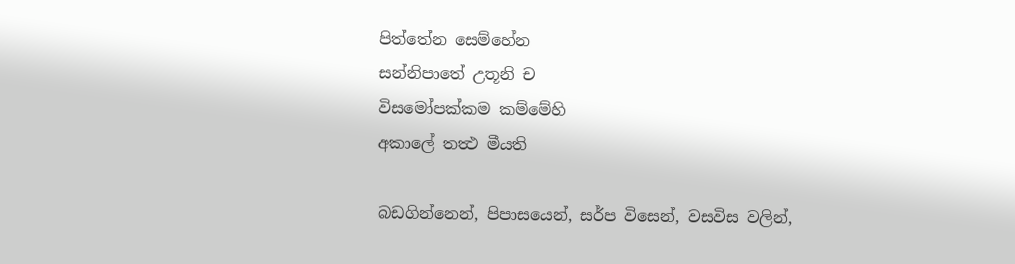පිත්තේන සෙම්හේන
සන්නිපාතේ උතූනි ච
විසමෝපක්කම කම්මේහි
අකාලේ තත්‍ථ මීයති

බඩගින්නෙන්, පිපාසයෙන්, සර්ප විසෙන්, වසවිස වලින්,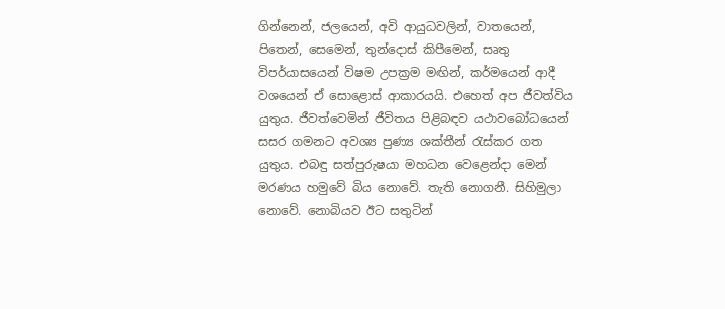ගින්නෙන්, ජලයෙන්, අවි ආයුධවලින්, වාතයෙන්, පිතෙන්, සෙමෙන්, තුන්දොස් කිපීමෙන්, සෘතු විපර්යාසයෙන් විෂම උපක්‍රම මඟින්, කර්මයෙන් ආදී වශයෙන් ඒ සොළොස් ආකාරයයි. එහෙත් අප ජීවත්විය යුතුය. ජීවත්වෙමින් ජීවිතය පිළිබඳව යථාවබෝධයෙන් සසර ගමනට අවශ්‍ය පුණ්‍ය ශක්තීන් රැස්කර ගත යුතුය. එබඳු සත්පුරුෂයා මහධන වෙළෙන්දා මෙන් මරණය හමුවේ බිය නොවේ. තැති නොගනී. සිහිමුලා නොවේ. නොබියව ඊට සතුටින්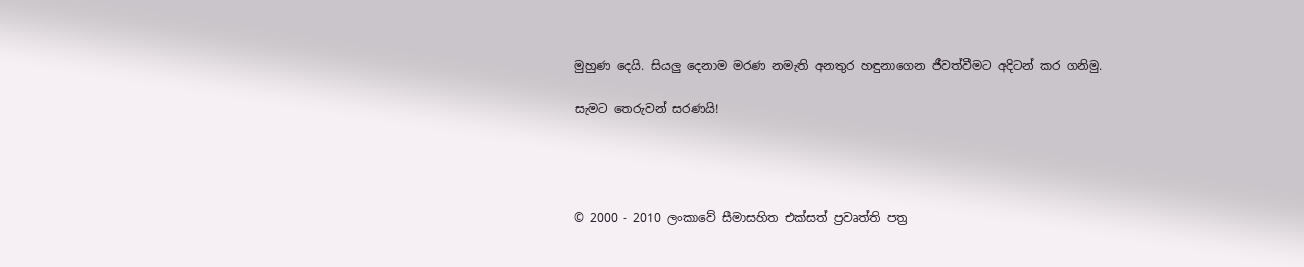මුහුණ දෙයි. සියලු දෙනාම මරණ නමැති අනතුර හඳුනාගෙන ජීවත්වීමට අදිටන් කර ගනිමු.

සැමට තෙරුවන් සරණයි!




© 2000 - 2010 ලංකාවේ සීමාසහිත එක්සත් ප්‍රවෘත්ති පත්‍ර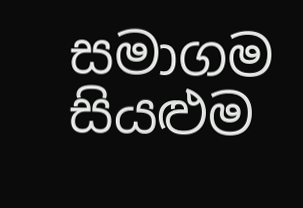සමාගම
සියළුම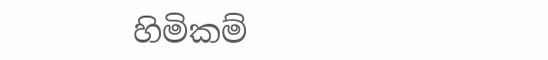හිමිකම්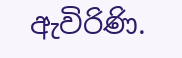ඇවිරිණි.